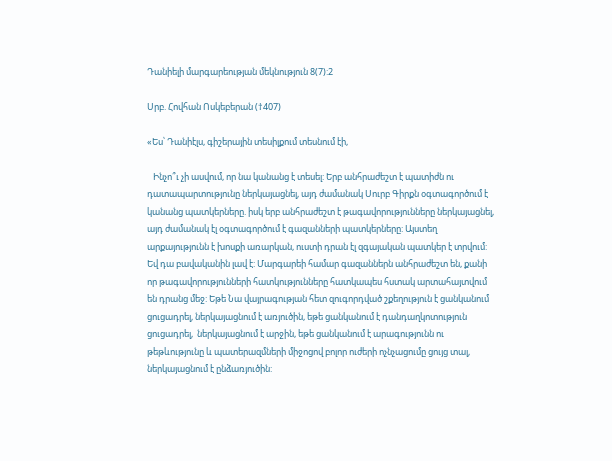Դանիելի մարգարեության մեկնություն 8(7):2

Սրբ. Հովհան Ոսկեբերան (†407)

«Ես՝ Դանիէլս, գիշերային տեսիլքում տեսնում էի,

   Ինչո՞ւ չի ասվում, որ նա կանանց է տեսել: Երբ անհրաժեշտ է պատիժն ու դատապարտությունը ներկայացնել, այդ ժամանակ Սուրբ Գիրքն օգտագործում է կանանց պատկերները. իսկ երբ անհրաժեշտ է թագավորությունները ներկայացնել, այդ ժամանակ էլ օգտագործում է գազանների պատկերները: Այստեղ արքայությունն է խոսքի առարկան, ուստի դրան էլ զգայական պատկեր է տրվում: Եվ դա բավականին լավ է: Մարգարեի համար գազաններն անհրաժեշտ են, քանի որ թագավորությունների հատկությունները հատկապես հստակ արտահայտվում են դրանց մեջ: Եթե Նա վայրագության հետ զուգորդված շքեղություն է ցանկանում ցուցադրել, ներկայացնում է առյուծին, եթե ցանկանում է դանդաղկոտություն ցուցադրել,  ներկայացնում է արջին, եթե ցանկանում է արագությունն ու թեթևությունը և պատերազմների միջոցով բոլոր ուժերի ոչնչացումը ցույց տալ,  ներկայացնում է ընձառյուծին: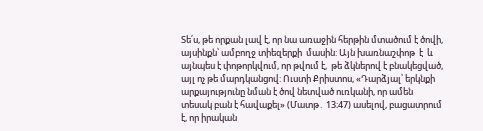Տե՛ս, թե որքան լավ է, որ նա առաջին հերթին մտածում է ծովի, այսինքն՝ ամբողջ տիեզերքի  մասին: Այն խառնաշփոթ  է  և այնպես է փոթորկվում, որ թվում է,  թե ձկներով է բնակեցված, այլ ոչ թե մարդկանցով: Ուստի Քրիստոս, «Դարձյալ՝ երկնքի արքայությունը նման է ծով նետված ուռկանի, որ ամեն տեսակ բան է հավաքել» (Մատթ․ 13։47) ասելով, բացատրում է, որ իրական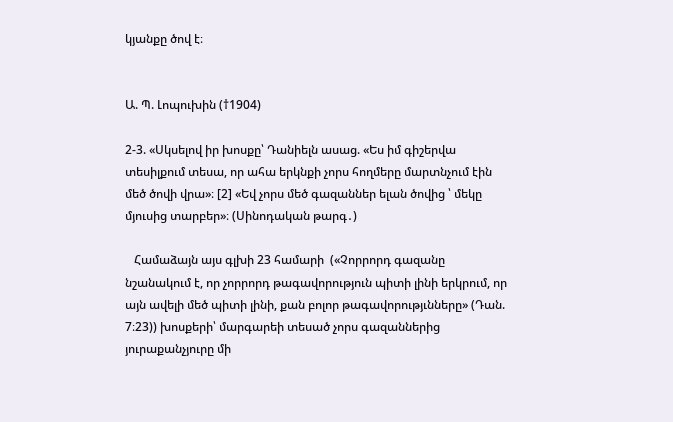կյանքը ծով է։


Ա. Պ. Լոպուխին (†1904)

2-3. «Սկսելով իր խոսքը՝ Դանիելն ասաց. «Ես իմ գիշերվա տեսիլքում տեսա, որ ահա երկնքի չորս հողմերը մարտնչում էին մեծ ծովի վրա»։ [2] «Եվ չորս մեծ գազաններ ելան ծովից ՝ մեկը մյուսից տարբեր»։ (Սինոդական թարգ․)

   Համաձայն այս գլխի 23 համարի  («Չորրորդ գազանը նշանակում է, որ չորրորդ թագավորություն պիտի լինի երկրում, որ այն ավելի մեծ պիտի լինի, քան բոլոր թագավորությւնները» (Դան. 7։23)) խոսքերի՝ մարգարեի տեսած չորս գազաններից յուրաքանչյուրը մի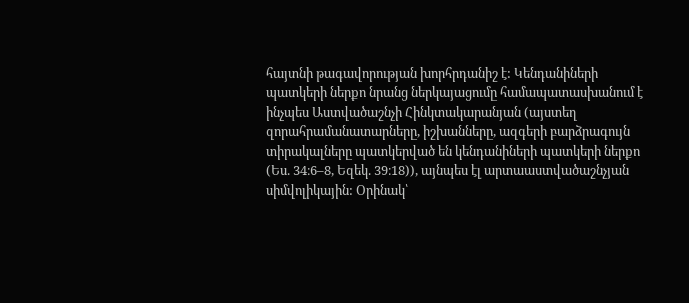հայտնի թագավորության խորհրդանիշ է: Կենդանիների պատկերի ներքո նրանց ներկայացումը համապատասխանում է ինչպես Աստվածաշնչի Հինկտակարանյան (այստեղ զորահրամանատարները, իշխանները, ազգերի բարձրագույն տիրակալները պատկերված են կենդանիների պատկերի ներքո (Ես. 34։6–8, Եզեկ. 39։18)), այնպես էլ արտաաստվածաշնչյան սիմվոլիկային: Օրինակ՝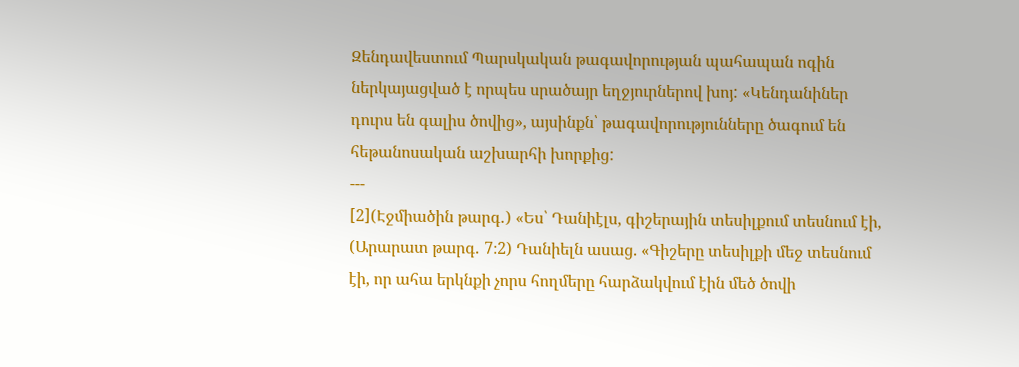Զենդավեստում Պարսկական թագավորության պահապան ոգին ներկայացված է որպես սրածայր եղջյուրներով խոյ: «Կենդանիներ դուրս են գալիս ծովից», այսինքն՝ թագավորությունները ծագում են հեթանոսական աշխարհի խորքից:
---
[2](Էջմիածին թարգ․) «Ես՝ Դանիէլս, գիշերային տեսիլքում տեսնում էի,
(Արարատ թարգ․ 7։2) Դանիելն ասաց. «Գիշերը տեսիլքի մեջ տեսնում էի, որ ահա երկնքի չորս հողմերը հարձակվում էին մեծ ծովի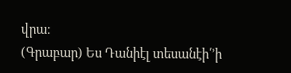վրա։
(Գրաբար) Ես Դանիէլ տեսանէի՛’ի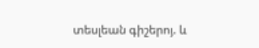տեսլեան գիշերոյ. և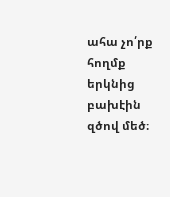ահա չո՛րք հողմք երկնից բախէին զծով մեծ։